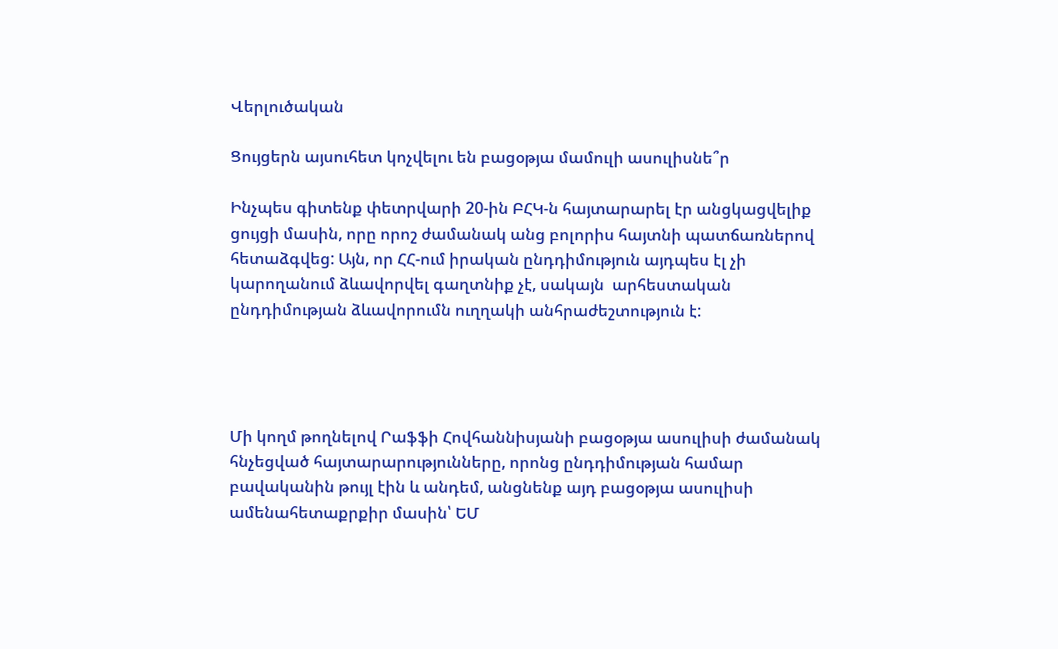Վերլուծական

Ցույցերն այսուհետ կոչվելու են բացօթյա մամուլի ասուլիսնե՞ր

Ինչպես գիտենք փետրվարի 20-ին ԲՀԿ-ն հայտարարել էր անցկացվելիք ցույցի մասին, որը որոշ ժամանակ անց բոլորիս հայտնի պատճառներով հետաձգվեց: Այն, որ ՀՀ-ում իրական ընդդիմություն այդպես էլ չի կարողանում ձևավորվել գաղտնիք չէ, սակայն  արհեստական ընդդիմության ձևավորումն ուղղակի անհրաժեշտություն է:




Մի կողմ թողնելով Րաֆֆի Հովհաննիսյանի բացօթյա ասուլիսի ժամանակ հնչեցված հայտարարությունները, որոնց ընդդիմության համար բավականին թույլ էին և անդեմ, անցնենք այդ բացօթյա ասուլիսի ամենահետաքրքիր մասին՝ ԵՄ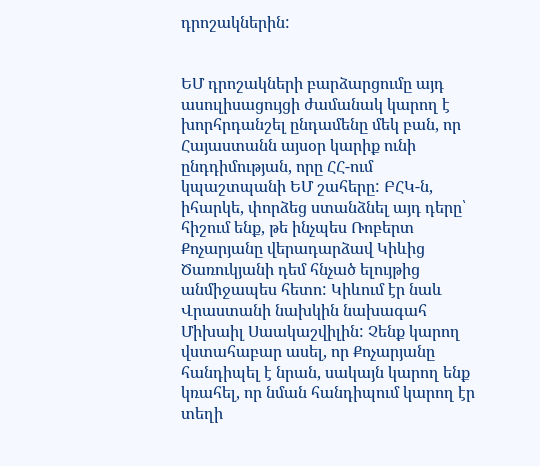դրոշակներին:


ԵՄ դրոշակների բարձարցումը այդ ասուլիսացույցի ժամանակ կարող է խորհրդանշել ընդամենը մեկ բան, որ Հայաստանն այսօր կարիք ունի ընդդիմության, որը ՀՀ-ում կպաշտպանի ԵՄ շահերը: ԲՀԿ-ն, իհարկե, փորձեց ստանձնել այդ դերը՝ հիշում ենք, թե ինչպես Ռոբերտ Քոչարյանը վերադարձավ Կիևից Ծառուկյանի դեմ հնչած ելույթից անմիջապես հետո: Կիևում էր նաև Վրաստանի նախկին նախագահ Միխաիլ Սաակաշվիլին: Չենք կարող վստահաբար ասել, որ Քոչարյանը հանդիպել է նրան, սակայն կարող ենք կռահել, որ նման հանդիպում կարող էր տեղի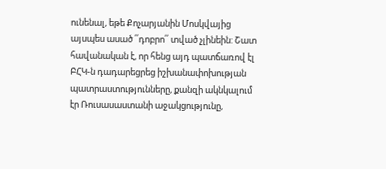ունենալ, եթե Քոչարյանին Մոսկվայից այսպես ասած ՛՛դոբրո՛՛ տված չլինեին: Շատ հավանական է, որ հենց այդ պատճառով էլ ԲՀԿ-ն դադարեցրեց իշխանափոխության պատրաստությունները, քանզի ակնկալում էր Ռուսասաստանի աջակցությունը,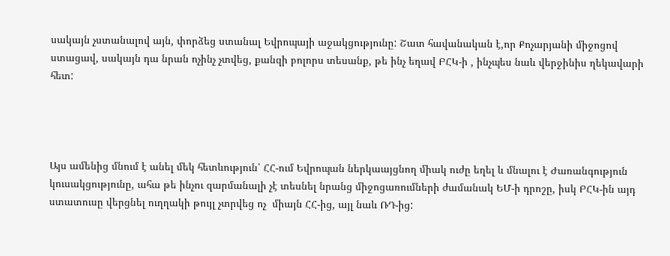սակայն չստանալով այն, փորձեց ստանալ Եվրոպայի աջակցությունը: Շատ հավանական է,որ Քոչարյանի միջոցով ստացավ, սակայն դա նրան ոչինչ չտվեց, քանզի բոլորս տեսանք, թե ինչ եղավ ԲՀԿ-ի , ինչպես նաև վերջինիս ղեկավարի հետ:




Այս ամենից մնում է անել մեկ հետևություն՝ ՀՀ-ում Եվրոպան ներկաայցնող միակ ուժը եղել և մնալու է Ժառանգություն կուսակցությունը, ահա թե ինչու զարմանալի չէ տեսնել նրանց միջոցառումների ժամանակ ԵՄ-ի դրոշը, իսկ ԲՀԿ-ին այդ ստատուսը վերցնել ուղղակի թույլ չտրվեց ոչ  միայն ՀՀ-ից, այլ նաև ՌԴ-ից: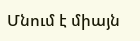Մնում է միայն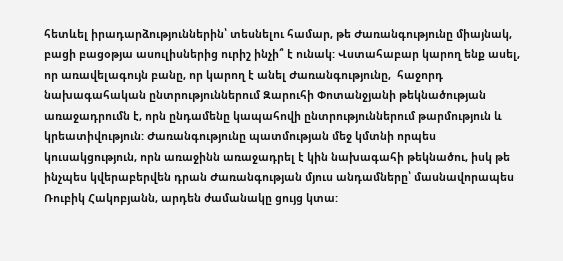հետևել իրադարձություններին՝ տեսնելու համար, թե Ժառանգությունը միայնակ, բացի բացօթյա ասուլիսներից ուրիշ ինչի՞ է ունակ: Վստահաբար կարող ենք ասել, որ առավելագույն բանը, որ կարող է անել Ժառանգությունը,  հաջորդ նախագահական ընտրություններում Զարուհի Փոտանջյանի թեկնածության առաջադրումն է, որն ընդամենը կապահովի ընտրություններում թարմություն և կրեատիվություն: Ժառանգությունը պատմության մեջ կմտնի որպես կուսակցություն, որն առաջինն առաջադրել է կին նախագահի թեկնածու, իսկ թե ինչպես կվերաբերվեն դրան Ժառանգության մյուս անդամները՝ մասնավորապես Ռուբիկ Հակոբյանն, արդեն ժամանակը ցույց կտա: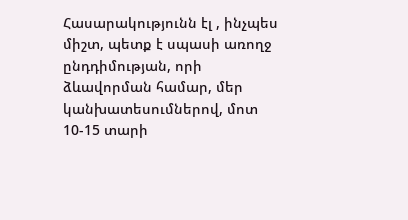Հասարակությունն էլ , ինչպես միշտ, պետք է սպասի առողջ ընդդիմության, որի ձևավորման համար, մեր կանխատեսումներով, մոտ 10-15 տարի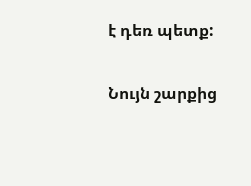է դեռ պետք:

Նույն շարքից